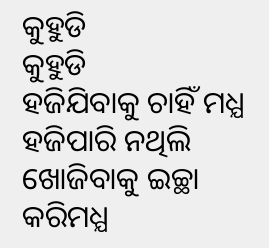କୁହୁଡି
କୁହୁଡି
ହଜିଯିବାକୁ ଚାହିଁ ମଧ୍ଯ
ହଜିପାରି ନଥିଲି
ଖୋଜିବାକୁ ଇଚ୍ଛା କରିମଧ୍ଯ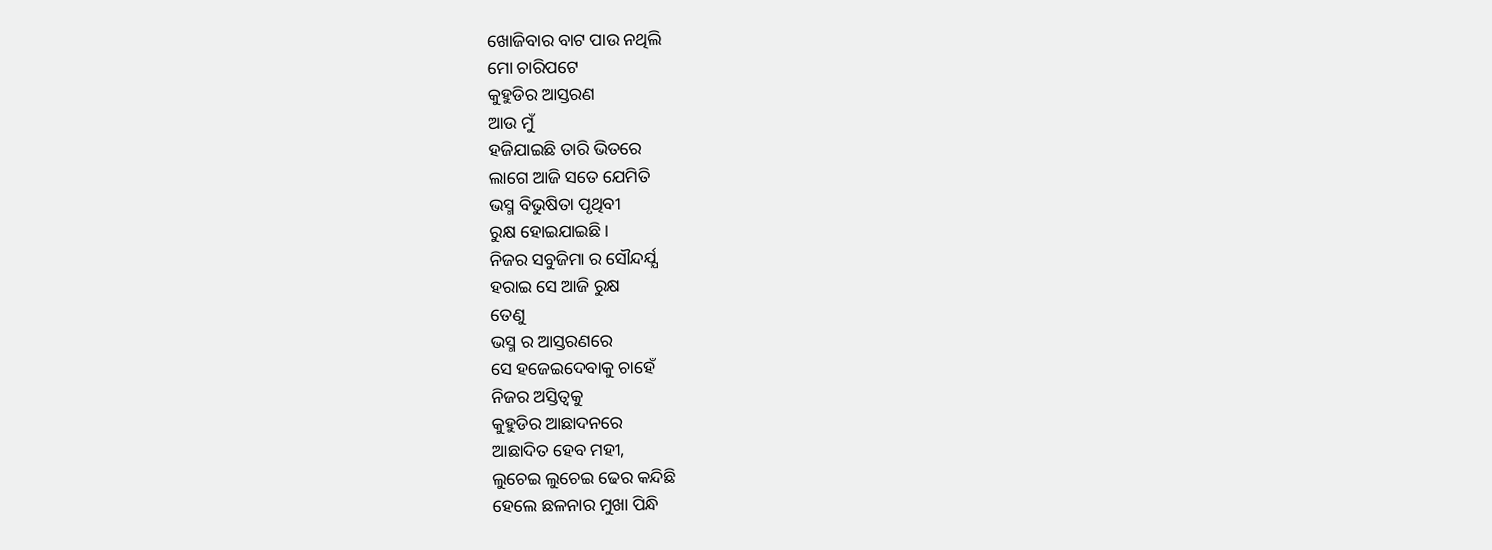ଖୋଜିବାର ବାଟ ପାଉ ନଥିଲି
ମୋ ଚାରିପଟେ
କୁହୁଡିର ଆସ୍ତରଣ
ଆଉ ମୁଁ
ହଜିଯାଇଛି ତାରି ଭିତରେ
ଲାଗେ ଆଜି ସତେ ଯେମିତି
ଭସ୍ମ ବିଭୁଷିତା ପୃଥିବୀ
ରୁକ୍ଷ ହୋଇଯାଇଛି।
ନିଜର ସବୁଜିମା ର ସୌନ୍ଦର୍ଯ୍ଯ
ହରାଇ ସେ ଆଜି ରୁକ୍ଷ
ତେଣୁ
ଭସ୍ମ ର ଆସ୍ତରଣରେ
ସେ ହଜେଇଦେବାକୁ ଚାହେଁ
ନିଜର ଅସ୍ତିତ୍ବକୁ
କୁହୁଡିର ଆଛାଦନରେ
ଆଛାଦିତ ହେବ ମହୀ,
ଲୁଚେଇ ଲୁଚେଇ ଢେର କନ୍ଦିଛି
ହେଲେ ଛଳନାର ମୁଖା ପିନ୍ଧି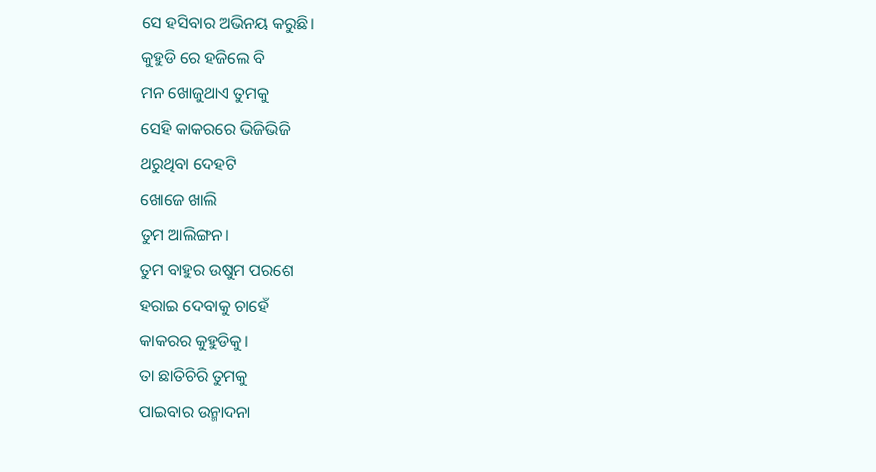ସେ ହସିବାର ଅଭିନୟ କରୁଛି।
କୁହୁଡି ରେ ହଜିଲେ ବି
ମନ ଖୋଜୁଥାଏ ତୁମକୁ
ସେହି କାକରରେ ଭିଜିଭିଜି
ଥରୁଥିବା ଦେହଟି
ଖୋଜେ ଖାଲି
ତୁମ ଆଲିଙ୍ଗନ।
ତୁମ ବାହୁର ଉଷୁମ ପରଶେ
ହରାଇ ଦେବାକୁ ଚାହେଁ
କାକରର କୁହୁଡିକୁ।
ତା ଛାତିଚିରି ତୁମକୁ
ପାଇବାର ଉନ୍ମାଦନା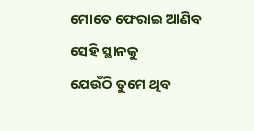ମୋତେ ଫେରାଇ ଆଣିବ
ସେହି ସ୍ଥାନକୁ
ଯେଉଁଠି ତୁମେ ଥିବ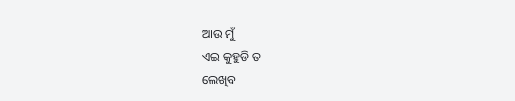ଆଉ ମୁଁ
ଏଇ କୁହୁଡି ତ
ଲେଖିବ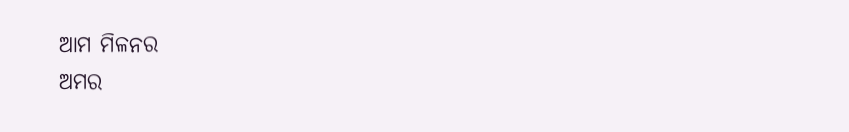ଆମ ମିଳନର
ଅମର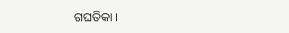ଗଘତିକା ।